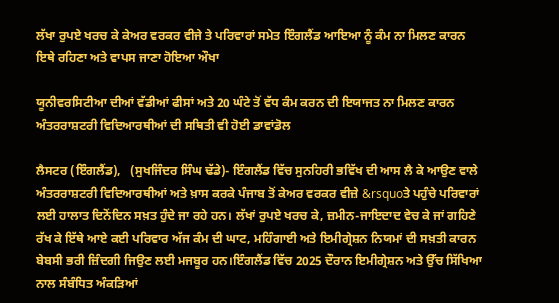ਲੱਖਾ ਰੁਪਏ ਖਰਚ ਕੇ ਕੇਅਰ ਵਰਕਰ ਵੀਜੇ ਤੇ ਪਰਿਵਾਰਾਂ ਸਮੇਤ ਇੰਗਲੈਂਡ ਆਇਆ ਨੂੰ ਕੰਮ ਨਾ ਮਿਲਣ ਕਾਰਨ ਇਥੇ ਰਹਿਣਾ ਅਤੇ ਵਾਪਸ ਜਾਣਾ ਹੋਇਆ ਔਖਾ

ਯੂਨੀਵਰਸਿਟੀਆ ਦੀਆਂ ਵੱਡੀਆਂ ਫੀਸਾਂ ਅਤੇ 20 ਘੰਟੇ ਤੋਂ ਵੱਧ ਕੰਮ ਕਰਨ ਦੀ ਇਯਾਜਤ ਨਾ ਮਿਲਣ ਕਾਰਨ ਅੰਤਰਰਾਸ਼ਟਰੀ ਵਿਦਿਆਰਥੀਆਂ ਦੀ ਸਥਿਤੀ ਵੀ ਹੋਈ ਡਾਵਾਂਡੋਲ

ਲੈਸਟਰ (ਇੰਗਲੈਂਡ),   (ਸੁਖਜਿੰਦਰ ਸਿੰਘ ਢੱਡੇ)- ਇੰਗਲੈਂਡ ਵਿੱਚ ਸੁਨਹਿਰੀ ਭਵਿੱਖ ਦੀ ਆਸ ਲੈ ਕੇ ਆਉਣ ਵਾਲੇ ਅੰਤਰਰਾਸ਼ਟਰੀ ਵਿਦਿਆਰਥੀਆਂ ਅਤੇ ਖ਼ਾਸ ਕਰਕੇ ਪੰਜਾਬ ਤੋਂ ਕੇਅਰ ਵਰਕਰ ਵੀਜ਼ੇ &rsquoਤੇ ਪਹੁੰਚੇ ਪਰਿਵਾਰਾਂ ਲਈ ਹਾਲਾਤ ਦਿਨੋਂਦਿਨ ਸਖ਼ਤ ਹੁੰਦੇ ਜਾ ਰਹੇ ਹਨ। ਲੱਖਾਂ ਰੁਪਏ ਖਰਚ ਕੇ, ਜ਼ਮੀਨ-ਜਾਇਦਾਦ ਵੇਚ ਕੇ ਜਾਂ ਗਹਿਣੇ ਰੱਖ ਕੇ ਇੱਥੇ ਆਏ ਕਈ ਪਰਿਵਾਰ ਅੱਜ ਕੰਮ ਦੀ ਘਾਟ, ਮਹਿੰਗਾਈ ਅਤੇ ਇਮੀਗ੍ਰੇਸ਼ਨ ਨਿਯਮਾਂ ਦੀ ਸਖ਼ਤੀ ਕਾਰਨ ਬੇਬਸੀ ਭਰੀ ਜ਼ਿੰਦਗੀ ਜਿਉਣ ਲਈ ਮਜਬੂਰ ਹਨ।ਇੰਗਲੈਂਡ ਵਿੱਚ 2025 ਦੌਰਾਨ ਇਮੀਗ੍ਰੇਸ਼ਨ ਅਤੇ ਉੱਚ ਸਿੱਖਿਆ ਨਾਲ ਸੰਬੰਧਿਤ ਅੰਕੜਿਆਂ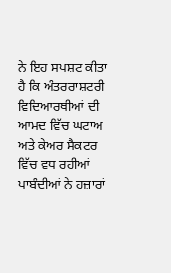ਨੇ ਇਹ ਸਪਸ਼ਟ ਕੀਤਾ ਹੈ ਕਿ ਅੰਤਰਰਾਸ਼ਟਰੀ ਵਿਦਿਆਰਥੀਆਂ ਦੀ ਆਮਦ ਵਿੱਚ ਘਟਾਅ ਅਤੇ ਕੇਅਰ ਸੈਕਟਰ ਵਿੱਚ ਵਧ ਰਹੀਆਂ ਪਾਬੰਦੀਆਂ ਨੇ ਹਜ਼ਾਰਾਂ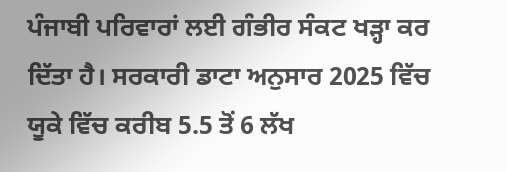ਪੰਜਾਬੀ ਪਰਿਵਾਰਾਂ ਲਈ ਗੰਭੀਰ ਸੰਕਟ ਖੜ੍ਹਾ ਕਰ ਦਿੱਤਾ ਹੈ। ਸਰਕਾਰੀ ਡਾਟਾ ਅਨੁਸਾਰ 2025 ਵਿੱਚ ਯੂਕੇ ਵਿੱਚ ਕਰੀਬ 5.5 ਤੋਂ 6 ਲੱਖ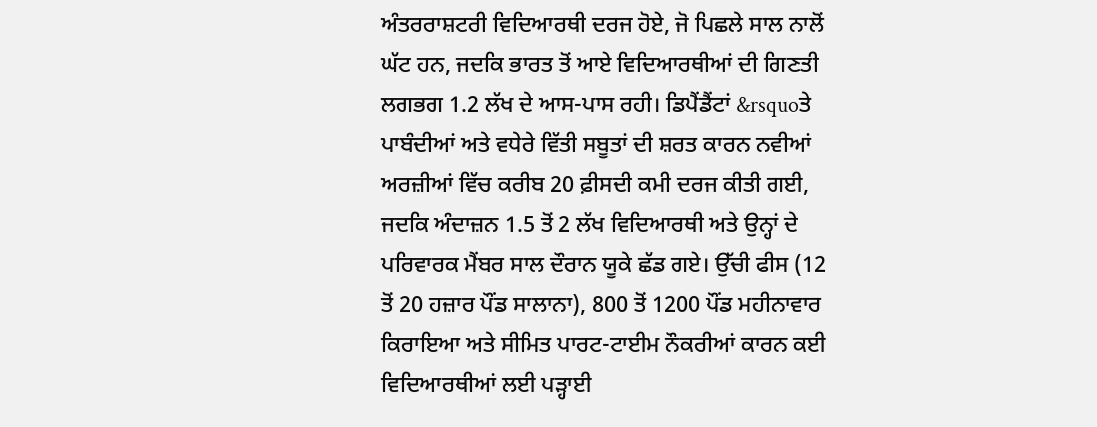ਅੰਤਰਰਾਸ਼ਟਰੀ ਵਿਦਿਆਰਥੀ ਦਰਜ ਹੋਏ, ਜੋ ਪਿਛਲੇ ਸਾਲ ਨਾਲੋਂ ਘੱਟ ਹਨ, ਜਦਕਿ ਭਾਰਤ ਤੋਂ ਆਏ ਵਿਦਿਆਰਥੀਆਂ ਦੀ ਗਿਣਤੀ ਲਗਭਗ 1.2 ਲੱਖ ਦੇ ਆਸ-ਪਾਸ ਰਹੀ। ਡਿਪੈਂਡੈਂਟਾਂ &rsquoਤੇ ਪਾਬੰਦੀਆਂ ਅਤੇ ਵਧੇਰੇ ਵਿੱਤੀ ਸਬੂਤਾਂ ਦੀ ਸ਼ਰਤ ਕਾਰਨ ਨਵੀਆਂ ਅਰਜ਼ੀਆਂ ਵਿੱਚ ਕਰੀਬ 20 ਫ਼ੀਸਦੀ ਕਮੀ ਦਰਜ ਕੀਤੀ ਗਈ, ਜਦਕਿ ਅੰਦਾਜ਼ਨ 1.5 ਤੋਂ 2 ਲੱਖ ਵਿਦਿਆਰਥੀ ਅਤੇ ਉਨ੍ਹਾਂ ਦੇ ਪਰਿਵਾਰਕ ਮੈਂਬਰ ਸਾਲ ਦੌਰਾਨ ਯੂਕੇ ਛੱਡ ਗਏ। ਉੱਚੀ ਫੀਸ (12 ਤੋਂ 20 ਹਜ਼ਾਰ ਪੌਂਡ ਸਾਲਾਨਾ), 800 ਤੋਂ 1200 ਪੌਂਡ ਮਹੀਨਾਵਾਰ ਕਿਰਾਇਆ ਅਤੇ ਸੀਮਿਤ ਪਾਰਟ-ਟਾਈਮ ਨੌਕਰੀਆਂ ਕਾਰਨ ਕਈ ਵਿਦਿਆਰਥੀਆਂ ਲਈ ਪੜ੍ਹਾਈ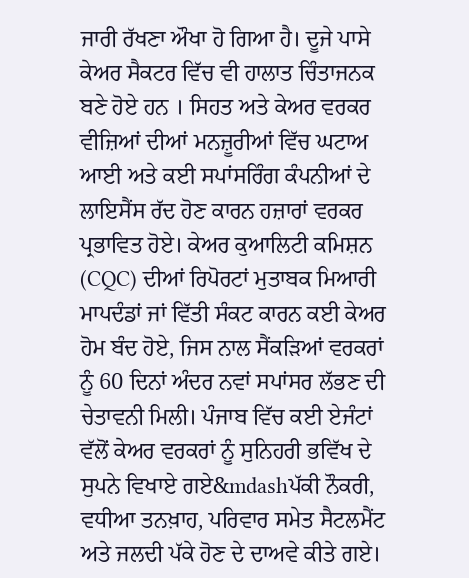ਜਾਰੀ ਰੱਖਣਾ ਔਖਾ ਹੋ ਗਿਆ ਹੈ। ਦੂਜੇ ਪਾਸੇ ਕੇਅਰ ਸੈਕਟਰ ਵਿੱਚ ਵੀ ਹਾਲਾਤ ਚਿੰਤਾਜਨਕ ਬਣੇ ਹੋਏ ਹਨ । ਸਿਹਤ ਅਤੇ ਕੇਅਰ ਵਰਕਰ ਵੀਜ਼ਿਆਂ ਦੀਆਂ ਮਨਜ਼ੂਰੀਆਂ ਵਿੱਚ ਘਟਾਅ ਆਈ ਅਤੇ ਕਈ ਸਪਾਂਸਰਿੰਗ ਕੰਪਨੀਆਂ ਦੇ ਲਾਇਸੈਂਸ ਰੱਦ ਹੋਣ ਕਾਰਨ ਹਜ਼ਾਰਾਂ ਵਰਕਰ ਪ੍ਰਭਾਵਿਤ ਹੋਏ। ਕੇਅਰ ਕੁਆਲਿਟੀ ਕਮਿਸ਼ਨ (CQC) ਦੀਆਂ ਰਿਪੋਰਟਾਂ ਮੁਤਾਬਕ ਮਿਆਰੀ ਮਾਪਦੰਡਾਂ ਜਾਂ ਵਿੱਤੀ ਸੰਕਟ ਕਾਰਨ ਕਈ ਕੇਅਰ ਹੋਮ ਬੰਦ ਹੋਏ, ਜਿਸ ਨਾਲ ਸੈਂਕੜਿਆਂ ਵਰਕਰਾਂ ਨੂੰ 60 ਦਿਨਾਂ ਅੰਦਰ ਨਵਾਂ ਸਪਾਂਸਰ ਲੱਭਣ ਦੀ ਚੇਤਾਵਨੀ ਮਿਲੀ। ਪੰਜਾਬ ਵਿੱਚ ਕਈ ਏਜੰਟਾਂ ਵੱਲੋਂ ਕੇਅਰ ਵਰਕਰਾਂ ਨੂੰ ਸੁਨਿਹਰੀ ਭਵਿੱਖ ਦੇ ਸੁਪਨੇ ਵਿਖਾਏ ਗਏ&mdashਪੱਕੀ ਨੌਕਰੀ, ਵਧੀਆ ਤਨਖ਼ਾਹ, ਪਰਿਵਾਰ ਸਮੇਤ ਸੈਟਲਮੈਂਟ ਅਤੇ ਜਲਦੀ ਪੱਕੇ ਹੋਣ ਦੇ ਦਾਅਵੇ ਕੀਤੇ ਗਏ।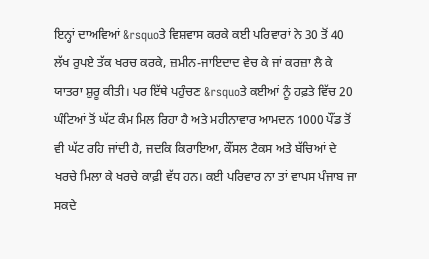ਇਨ੍ਹਾਂ ਦਾਅਵਿਆਂ &rsquoਤੇ ਵਿਸ਼ਵਾਸ ਕਰਕੇ ਕਈ ਪਰਿਵਾਰਾਂ ਨੇ 30 ਤੋਂ 40 ਲੱਖ ਰੁਪਏ ਤੱਕ ਖਰਚ ਕਰਕੇ, ਜ਼ਮੀਨ-ਜਾਇਦਾਦ ਵੇਚ ਕੇ ਜਾਂ ਕਰਜ਼ਾ ਲੈ ਕੇ ਯਾਤਰਾ ਸ਼ੁਰੂ ਕੀਤੀ। ਪਰ ਇੱਥੇ ਪਹੁੰਚਣ &rsquoਤੇ ਕਈਆਂ ਨੂੰ ਹਫ਼ਤੇ ਵਿੱਚ 20 ਘੰਟਿਆਂ ਤੋਂ ਘੱਟ ਕੰਮ ਮਿਲ ਰਿਹਾ ਹੈ ਅਤੇ ਮਹੀਨਾਵਾਰ ਆਮਦਨ 1000 ਪੌਂਡ ਤੋਂ ਵੀ ਘੱਟ ਰਹਿ ਜਾਂਦੀ ਹੈ, ਜਦਕਿ ਕਿਰਾਇਆ, ਕੌਂਸਲ ਟੈਕਸ ਅਤੇ ਬੱਚਿਆਂ ਦੇ ਖਰਚੇ ਮਿਲਾ ਕੇ ਖਰਚੇ ਕਾਫ਼ੀ ਵੱਧ ਹਨ। ਕਈ ਪਰਿਵਾਰ ਨਾ ਤਾਂ ਵਾਪਸ ਪੰਜਾਬ ਜਾ ਸਕਦੇ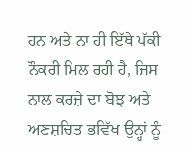ਹਨ ਅਤੇ ਨਾ ਹੀ ਇੱਥੇ ਪੱਕੀ ਨੌਕਰੀ ਮਿਲ ਰਹੀ ਹੈ, ਜਿਸ ਨਾਲ ਕਰਜ਼ੇ ਦਾ ਬੋਝ ਅਤੇ ਅਣਸ਼ਚਿਤ ਭਵਿੱਖ ਉਨ੍ਹਾਂ ਨੂੰ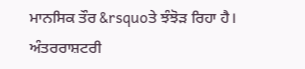ਮਾਨਸਿਕ ਤੌਰ &rsquoਤੇ ਝੰਝੋੜ ਰਿਹਾ ਹੈ। ਅੰਤਰਰਾਸ਼ਟਰੀ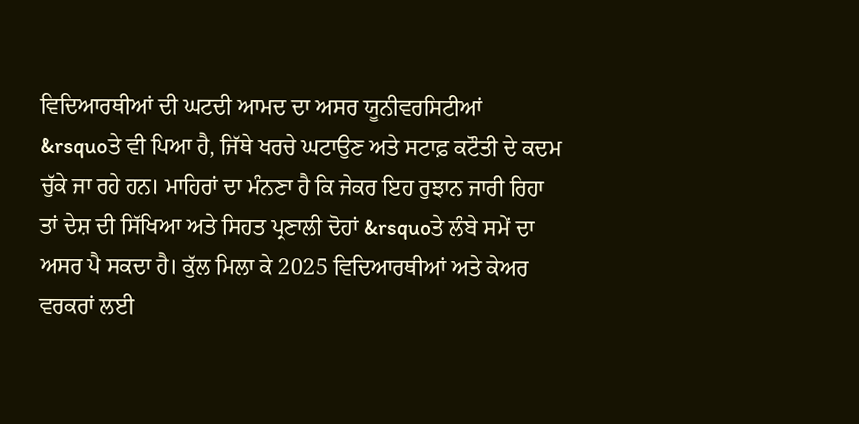ਵਿਦਿਆਰਥੀਆਂ ਦੀ ਘਟਦੀ ਆਮਦ ਦਾ ਅਸਰ ਯੂਨੀਵਰਸਿਟੀਆਂ &rsquoਤੇ ਵੀ ਪਿਆ ਹੈ, ਜਿੱਥੇ ਖਰਚੇ ਘਟਾਉਣ ਅਤੇ ਸਟਾਫ਼ ਕਟੌਤੀ ਦੇ ਕਦਮ ਚੁੱਕੇ ਜਾ ਰਹੇ ਹਨ। ਮਾਹਿਰਾਂ ਦਾ ਮੰਨਣਾ ਹੈ ਕਿ ਜੇਕਰ ਇਹ ਰੁਝਾਨ ਜਾਰੀ ਰਿਹਾ ਤਾਂ ਦੇਸ਼ ਦੀ ਸਿੱਖਿਆ ਅਤੇ ਸਿਹਤ ਪ੍ਰਣਾਲੀ ਦੋਹਾਂ &rsquoਤੇ ਲੰਬੇ ਸਮੇਂ ਦਾ ਅਸਰ ਪੈ ਸਕਦਾ ਹੈ। ਕੁੱਲ ਮਿਲਾ ਕੇ 2025 ਵਿਦਿਆਰਥੀਆਂ ਅਤੇ ਕੇਅਰ ਵਰਕਰਾਂ ਲਈ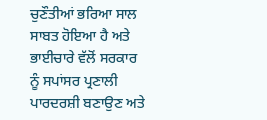ਚੁਣੌਤੀਆਂ ਭਰਿਆ ਸਾਲ ਸਾਬਤ ਹੋਇਆ ਹੈ ਅਤੇ ਭਾਈਚਾਰੇ ਵੱਲੋਂ ਸਰਕਾਰ ਨੂੰ ਸਪਾਂਸਰ ਪ੍ਰਣਾਲੀ ਪਾਰਦਰਸ਼ੀ ਬਣਾਉਣ ਅਤੇ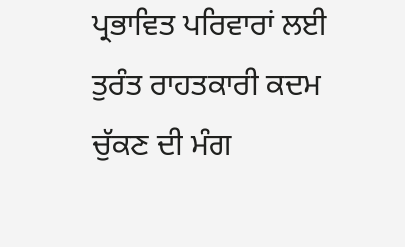ਪ੍ਰਭਾਵਿਤ ਪਰਿਵਾਰਾਂ ਲਈ ਤੁਰੰਤ ਰਾਹਤਕਾਰੀ ਕਦਮ ਚੁੱਕਣ ਦੀ ਮੰਗ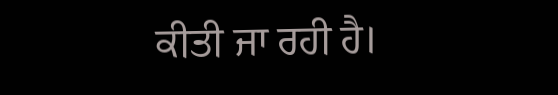ਕੀਤੀ ਜਾ ਰਹੀ ਹੈ।